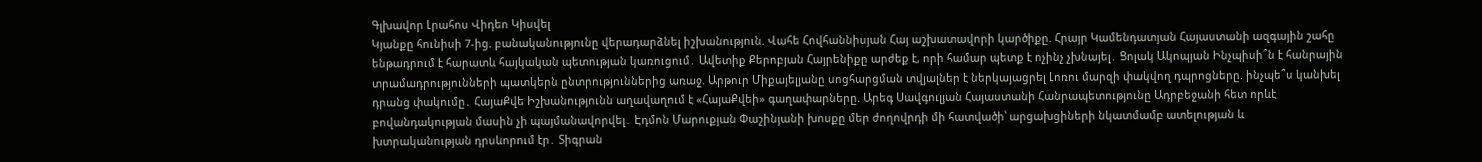Գլխավոր Լրահոս Վիդեո Կիսվել
Կյանքը հունիսի 7-ից. բանականությունը վերադարձնել իշխանություն. Վահե Հովհաննիսյան Հայ աշխատավորի կարծիքը. Հրայր Կամենդատյան Հայաստանի ազգային շահը ենթադրում է հարատև հայկական պետության կառուցում․ Ավետիք Քերոբյան Հայրենիքը արժեք է, որի համար պետք է ոչինչ չխնայել․ Ցոլակ Ակոպյան Ինչպիսի՞ն է հանրային տրամադրությունների պատկերն ընտրություններից առաջ. Արթուր Միքայելյանը սոցհարցման տվյալներ է ներկայացրել Լոռու մարզի փակվող դպրոցները. ինչպե՞ս կանխել դրանց փակումը․ ՀայաՔվե Իշխանությունն աղավաղում է «ՀայաՔվեի» գաղափարները. Արեգ Սավգուլյան Հայաստանի Հանրապետությունը Ադրբեջանի հետ որևէ բովանդակության մասին չի պայմանավորվել․ Էդմոն Մարուքյան Փաշինյանի խոսքը մեր ժողովրդի մի հատվածի՝ արցախցիների նկատմամբ ատելության և խտրականության դրսևորում էր․ Տիգրան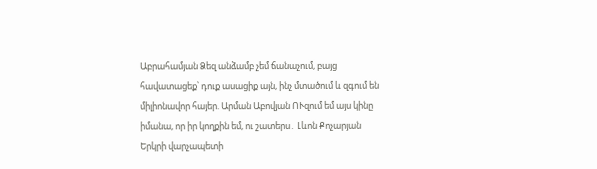Աբրահամյան Ձեզ անձամբ չեմ ճանաչում, բայց հավատացեք՝ դուք ասացիք այն, ինչ մտածում և զգում են միլիոնավոր հայեր. Արման Աբովյան ՈՒզում եմ այս կինը իմանա, որ իր կողքին եմ, ու շատերս․ Լևոն Քոչարյան Երկրի վարչապետի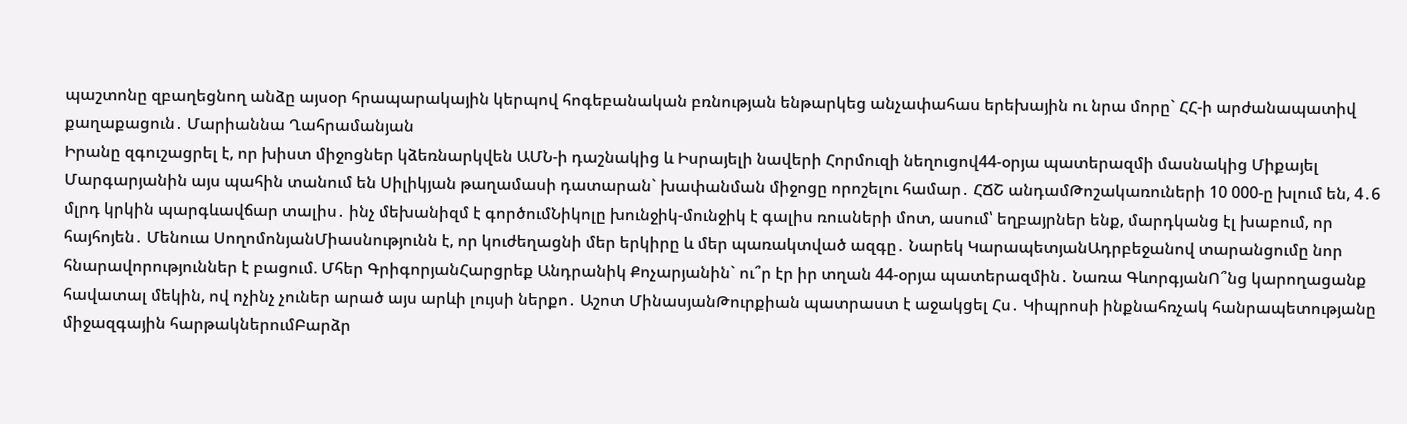պաշտոնը զբաղեցնող անձը այսօր հրապարակային կերպով հոգեբանական բռնության ենթարկեց անչափահաս երեխային ու նրա մորը` ՀՀ-ի արժանապատիվ քաղաքացուն․ Մարիաննա Ղահրամանյան
Իրանը զգուշացրել է, որ խիստ միջոցներ կձեռնարկվեն ԱՄՆ-ի դաշնակից և Իսրայելի նավերի Հորմուզի նեղուցով44-օրյա պատերազմի մասնակից Միքայել Մարգարյանին այս պահին տանում են Սիլիկյան թաղամասի դատարան` խափանման միջոցը որոշելու համար․ ՀՃՇ անդամԹոշակառուների 10 000-ը խլում են, 4․6 մլրդ կրկին պարգևավճար տալիս․ ինչ մեխանիզմ է գործումՆիկոլը խունջիկ-մունջիկ է գալիս ռուսների մոտ, ասում՝ եղբայրներ ենք, մարդկանց էլ խաբում, որ հայհոյեն․ Մենուա ՍողոմոնյանՄիասնությունն է, որ կուժեղացնի մեր երկիրը և մեր պառակտված ազգը․ Նարեկ ԿարապետյանԱդրբեջանով տարանցումը նոր հնարավորություններ է բացում. Մհեր ԳրիգորյանՀարցրեք Անդրանիկ Քոչարյանին` ու՞ր էր իր տղան 44-օրյա պատերազմին․ Նառա ԳևորգյանՈ՞նց կարողացանք հավատալ մեկին, ով ոչինչ չուներ արած այս արևի լույսի ներքո․ Աշոտ ՄինասյանԹուրքիան պատրաստ է աջակցել Հս․ Կիպրոսի ինքնահռչակ հանրապետությանը միջազգային հարթակներումԲարձր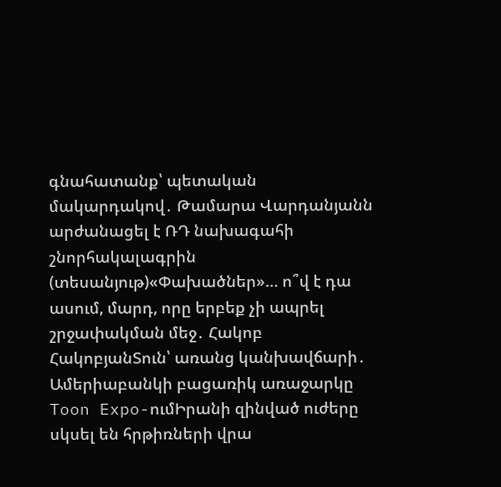գնահատանք՝ պետական մակարդակով․ Թամարա Վարդանյանն արժանացել է ՌԴ նախագահի շնորհակալագրին (տեսանյութ)«Փախածներ»… ո՞վ է դա ասում, մարդ, որը երբեք չի ապրել շրջափակման մեջ․ Հակոբ ՀակոբյանՏուն՝ առանց կանխավճարի․ Ամերիաբանկի բացառիկ առաջարկը Toon Expo-ումԻրանի զինված ուժերը սկսել են հրթիռների վրա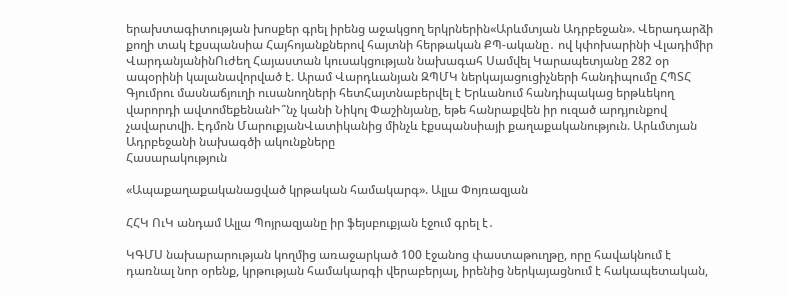երախտագիտության խոսքեր գրել իրենց աջակցող երկրներին«Արևմտյան Ադրբեջան». Վերադարձի քողի տակ էքսպանսիա Հայհոյանքներով հայտնի հերթական ՔՊ-ականը․ ով կփոխարինի Վլադիմիր ՎարդանյանինՈւժեղ Հայաստան կուսակցության նախագահ Սամվել Կարապետյանը 282 օր ապօրինի կալանավորված է. Արամ Վարդևանյան ԶՊՄԿ ներկայացուցիչների հանդիպումը ՀՊՏՀ Գյումրու մասնաճյուղի ուսանողների հետՀայտնաբերվել է Երևանում հանդիպակաց երթևեկող վարորդի ավտոմեքենանԻ՞նչ կանի Նիկոլ Փաշինյանը, եթե հանրաքվեն իր ուզած արդյունքով չավարտվի. Էդմոն ՄարուքյանՎատիկանից մինչև էքսպանսիայի քաղաքականություն. Արևմտյան Ադրբեջանի նախագծի ակունքները
Հասարակություն

«Ապաքաղաքականացված կրթական համակարգ». Ալլա Փոյռազյան

ՀՀԿ ՈւԿ անդամ Ալլա Պոյրազյանը իր ֆեյսբուքյան էջում գրել է․

ԿԳՄՍ նախարարության կողմից առաջարկած 100 էջանոց փաստաթուղթը, որը հավակնում է դառնալ նոր օրենք, կրթության համակարգի վերաբերյալ, իրենից ներկայացնում է հակապետական,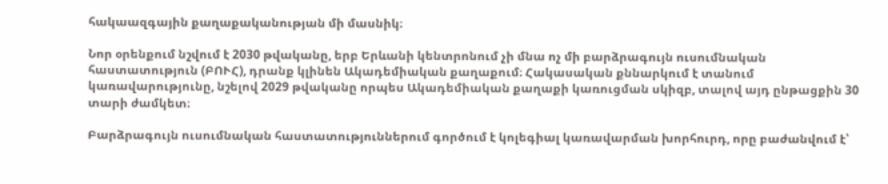հակաազգային քաղաքականության մի մասնիկ։

Նոր օրենքում նշվում է 2030 թվականը, երբ Երևանի կենտրոնում չի մնա ոչ մի բարձրագույն ուսումնական հաստատություն (ԲՈՒՀ), դրանք կլինեն Ակադեմիական քաղաքում։ Հակասական քննարկում է տանում կառավարությունը, նշելով 2029 թվականը որպես Ակադեմիական քաղաքի կառուցման սկիզբ, տալով այդ ընթացքին 30 տարի ժամկետ։

Բարձրագույն ուսումնական հաստատություններում գործում է կոլեգիալ կառավարման խորհուրդ, որը բաժանվում է՝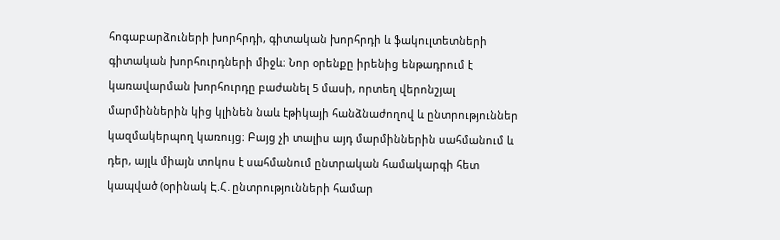հոգաբարձուների խորհրդի, գիտական խորհրդի և ֆակուլտետների գիտական խորհուրդների միջև։ Նոր օրենքը իրենից ենթադրում է կառավարման խորհուրդը բաժանել 5 մասի, որտեղ վերոնշյալ մարմիններին կից կլինեն նաև էթիկայի հանձնաժողով և ընտրություններ կազմակերպող կառույց։ Բայց չի տալիս այդ մարմիններին սահմանում և դեր, այլև միայն տոկոս է սահմանում ընտրական համակարգի հետ կապված (օրինակ Է.Հ․ընտրությունների համար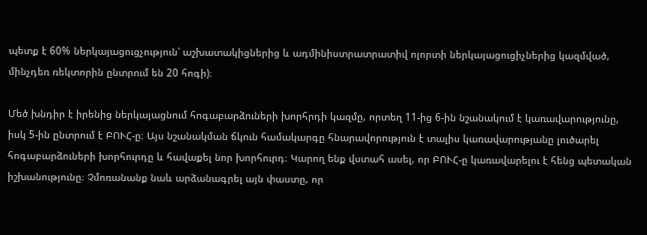պետք է 60% ներկայացուցչություն՝ աշխատակիցներից և ադմինիստրատրատիվ ոլորտի ներկայացուցիչներից կազմված, մինչդեռ ռեկտորին ընտրում են 20 հոգի)։

Մեծ խնդիր է իրենից ներկայացնում հոգաբարձուների խորհրդի կազմը, որտեղ 11-ից 6-ին նշանակում է կառավարությունը, իսկ 5-ին ընտրում է ԲՈՒՀ-ը։ Այս նշանակման ճկուն համակարգը հնարավորություն է տալիս կառավարությանը լուծարել հոգաբարձուների խորհուրդը և հավաքել նոր խորհուրդ։ Կարող ենք վստահ ասել, որ ԲՈՒՀ-ը կառավարելու է հենց պետական իշխանությունը։ Չմոռանանք նաև արձանագրել այն փաստը, որ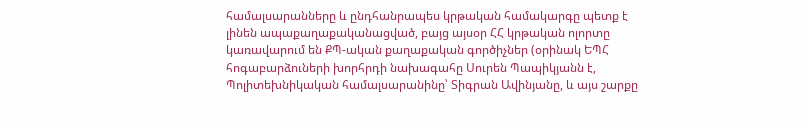համալսարանները և ընդհանրապես կրթական համակարգը պետք է լինեն ապաքաղաքականացված, բայց այսօր ՀՀ կրթական ոլորտը կառավարում են ՔՊ-ական քաղաքական գործիչներ (օրինակ ԵՊՀ հոգաբարձուների խորհրդի նախագահը Սուրեն Պապիկյանն է, Պոլիտեխնիկական համալսարանինը՝ Տիգրան Ավինյանը, և այս շարքը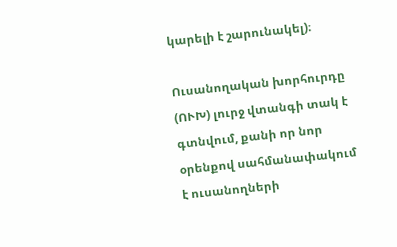կարելի է շարունակել)։

Ուսանողական խորհուրդը (ՈՒԽ) լուրջ վտանգի տակ է գտնվում, քանի որ նոր օրենքով սահմանափակում է ուսանողների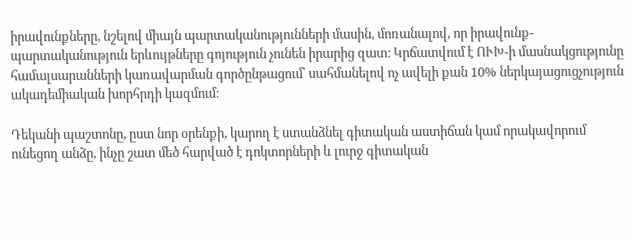իրավունքները, նշելով միայն պարտականությունների մասին, մոռանալով, որ իրավունք-պարտականություն երևույթները գոյություն չունեն իրարից զատ։ Կրճատվում է ՈՒԽ-ի մասնակցությունը համալսարանների կառավարման գործընթացում՝ սահմանելով ոչ ավելի քան 10% ներկայացուցչություն ակադեմիական խորհրդի կազմում։

Դեկանի պաշտոնը, ըստ նոր օրենքի, կարող է ստանձնել գիտական աստիճան կամ որակավորում ունեցող անձը, ինչը շատ մեծ հարված է դոկտորների և լուրջ գիտական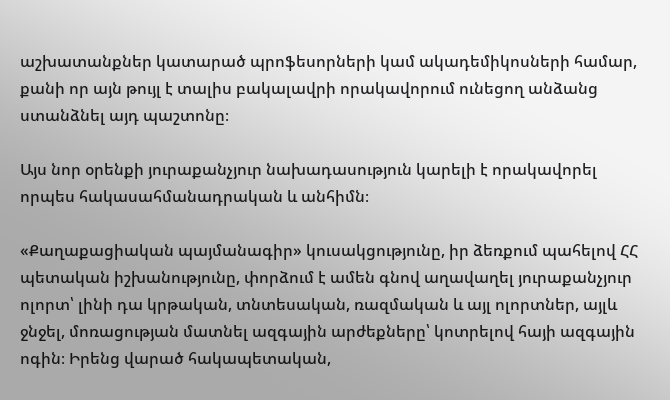աշխատանքներ կատարած պրոֆեսորների կամ ակադեմիկոսների համար, քանի որ այն թույլ է տալիս բակալավրի որակավորում ունեցող անձանց ստանձնել այդ պաշտոնը։

Այս նոր օրենքի յուրաքանչյուր նախադասություն կարելի է որակավորել որպես հակասահմանադրական և անհիմն։

«Քաղաքացիական պայմանագիր» կուսակցությունը, իր ձեռքում պահելով ՀՀ պետական իշխանությունը, փորձում է ամեն գնով աղավաղել յուրաքանչյուր ոլորտ՝ լինի դա կրթական, տնտեսական, ռազմական և այլ ոլորտներ, այլև ջնջել, մոռացության մատնել ազգային արժեքները՝ կոտրելով հայի ազգային ոգին։ Իրենց վարած հակապետական,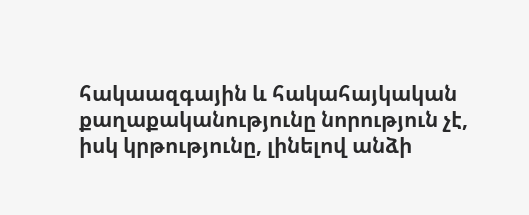հակաազգային և հակահայկական քաղաքականությունը նորություն չէ, իսկ կրթությունը, լինելով անձի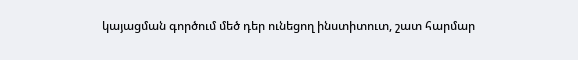կայացման գործում մեծ դեր ունեցող ինստիտուտ, շատ հարմար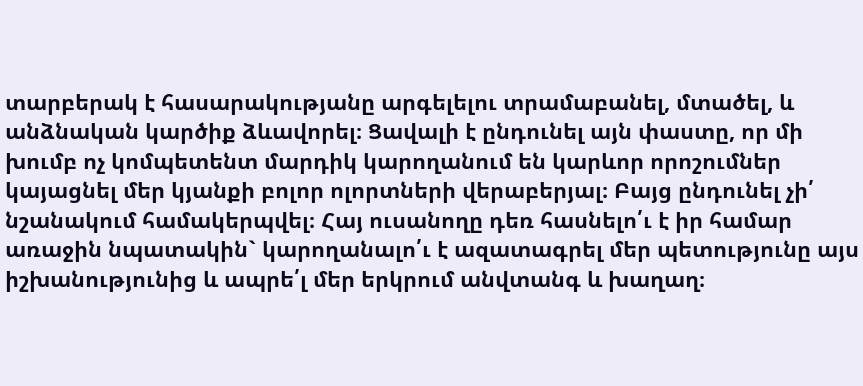տարբերակ է հասարակությանը արգելելու տրամաբանել, մտածել, և անձնական կարծիք ձևավորել։ Ցավալի է ընդունել այն փաստը, որ մի խումբ ոչ կոմպետենտ մարդիկ կարողանում են կարևոր որոշումներ կայացնել մեր կյանքի բոլոր ոլորտների վերաբերյալ։ Բայց ընդունել չի՛ նշանակում համակերպվել։ Հայ ուսանողը դեռ հասնելո՛ւ է իր համար առաջին նպատակին` կարողանալո՛ւ է ազատագրել մեր պետությունը այս իշխանությունից և ապրե՛լ մեր երկրում անվտանգ և խաղաղ։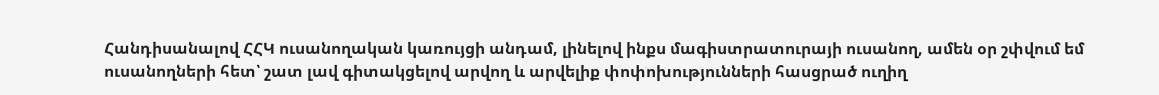Հանդիսանալով ՀՀԿ ուսանողական կառույցի անդամ, լինելով ինքս մագիստրատուրայի ուսանող, ամեն օր շփվում եմ ուսանողների հետ՝ շատ լավ գիտակցելով արվող և արվելիք փոփոխությունների հասցրած ուղիղ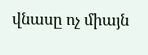վնասը ոչ միայն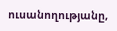ուսանողությանը,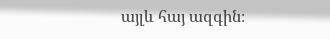այլև հայ ազգին։